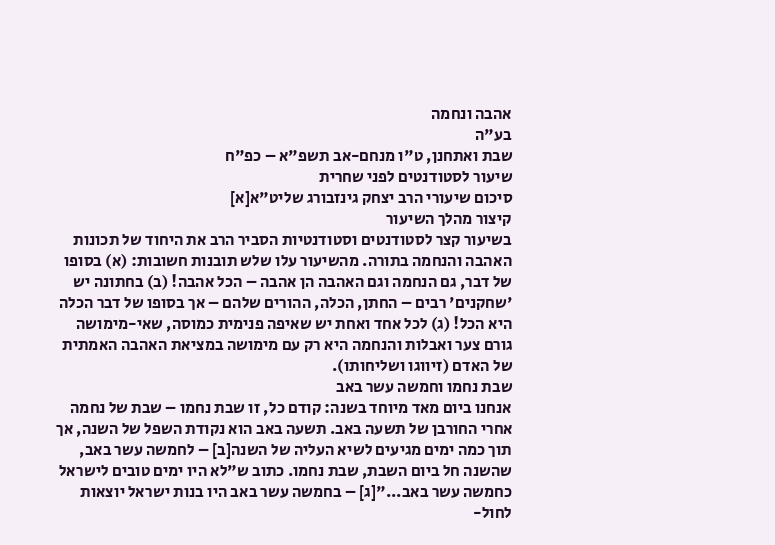אהבה ונחמה
בע"ה
שבת ואתחנן, ט"ו מנחם-אב תשפ"א – כפ"ח
שיעור לסטודנטים לפני שחרית
סיכום שיעורי הרב יצחק גינזבורג שליט"א[א]
קיצור מהלך השיעור
בשיעור קצר לסטודנטים וסטודנטיות הסביר הרב את היחוד של תכונות האהבה והנחמה בתורה. מהשיעור עלו שלש תובנות חשובות: (א) בסופו של דבר, גם הנחמה וגם האהבה הן אהבה – הכל אהבה! (ב) בחתונה יש 'שחקנים' רבים – החתן, הכלה, ההורים שלהם – אך בסופו של דבר הכלה היא הכל! (ג) לכל אחד ואחת יש שאיפה פנימית כמוסה, שאי-מימושה גורם צער ואבלות והנחמה היא רק עם מימושה במציאת האהבה האמתית של האדם (זיווגו ושליחותו).
שבת נחמו וחמשה עשר באב
אנחנו ביום מאד מיוחד בשנה: קודם כל, זו שבת נחמו – שבת של נחמה אחרי החורבן של תשעה באב. תשעה באב הוא נקודת השפל של השנה, אך תוך כמה ימים מגיעים לשיא העליה של השנה[ב] – לחמשה עשר באב, שהשנה חל ביום השבת, שבת נחמו. כתוב ש"לא היו ימים טובים לישראל כחמשה עשר באב..."[ג] – בחמשה עשר באב היו בנות ישראל יוצאות לחול-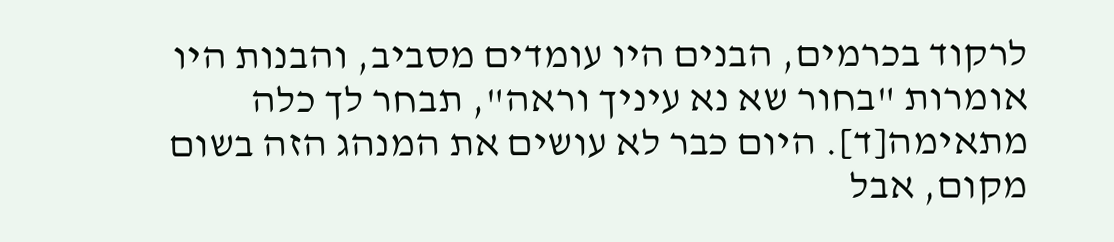לרקוד בכרמים, הבנים היו עומדים מסביב, והבנות היו אומרות "בחור שא נא עיניך וראה", תבחר לך כלה מתאימה[ד]. היום כבר לא עושים את המנהג הזה בשום מקום, אבל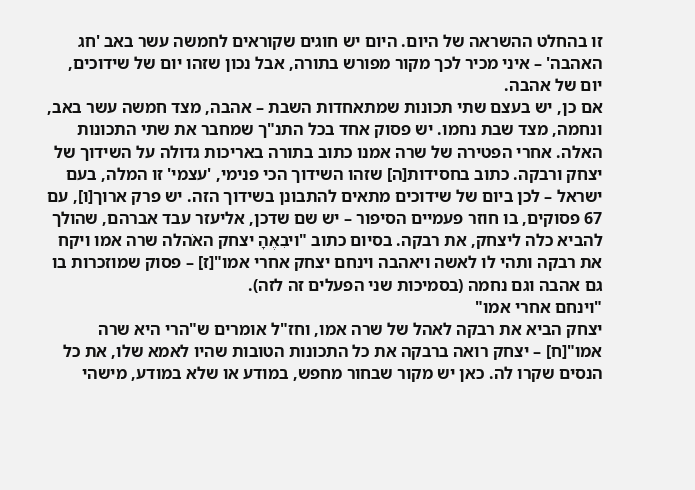זו בהחלט ההשראה של היום. היום יש חוגים שקוראים לחמשה עשר באב 'חג האהבה' – איני מכיר לכך מקור מפורש בתורה, אבל נכון שזהו יום של שידוכים, יום של אהבה.
אם כן, יש בעצם שתי תכונות שמתאחדות השבת – אהבה, מצד חמשה עשר באב, ונחמה, מצד שבת נחמו. יש פסוק אחד בכל התנ"ך שמחבר את שתי התכונות האלה. אחרי הפטירה של שרה אמנו כתוב בתורה באריכות גדולה על השידוך של יצחק ורבקה. כתוב בחסידות[ה] שזהו השידוך הכי פנימי, 'עצמי' זו המלה, בעם ישראל – לכן ביום של שידוכים מתאים להתבונן בשידוך הזה. יש פרק ארוך[ו], עם 67 פסוקים, בו חוזר פעמיים הסיפור – יש שם שדכן, אליעזר עבד אברהם, שהולך להביא כלה ליצחק, את רבקה. בסיום כתוב "ויבִאֶהָ יצחק האֹהלה שרה אמו ויקח את רבקה ותהי לו לאשה ויאהבה וינחם יצחק אחרי אמו"[ז] – פסוק שמוזכרות בו גם אהבה וגם נחמה (בסמיכות שני הפעלים זה לזה).
"וינחם אחרי אמו"
יצחק הביא את רבקה לאהל של שרה אמו, וחז"ל אומרים ש"הרי היא שרה אמו"[ח] – יצחק רואה ברבקה את כל התכונות הטובות שהיו לאמא שלו, את כל הנסים שקרו לה. כאן יש מקור שבחור מחפש, במודע או שלא במודע, מישהי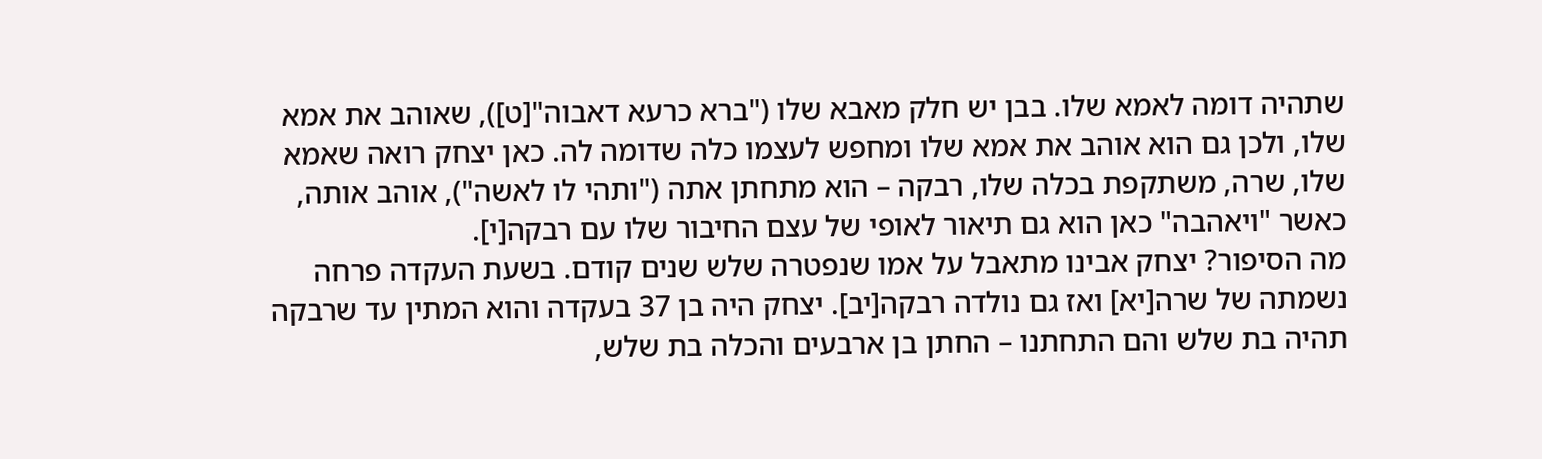שתהיה דומה לאמא שלו. בבן יש חלק מאבא שלו ("ברא כרעא דאבוה"[ט]), שאוהב את אמא שלו, ולכן גם הוא אוהב את אמא שלו ומחפש לעצמו כלה שדומה לה. כאן יצחק רואה שאמא שלו, שרה, משתקפת בכלה שלו, רבקה – הוא מתחתן אתה ("ותהי לו לאשה"), אוהב אותה, כאשר "ויאהבה" כאן הוא גם תיאור לאופי של עצם החיבור שלו עם רבקה[י].
מה הסיפור? יצחק אבינו מתאבל על אמו שנפטרה שלש שנים קודם. בשעת העקדה פרחה נשמתה של שרה[יא] ואז גם נולדה רבקה[יב]. יצחק היה בן 37 בעקדה והוא המתין עד שרבקה תהיה בת שלש והם התחתנו – החתן בן ארבעים והכלה בת שלש,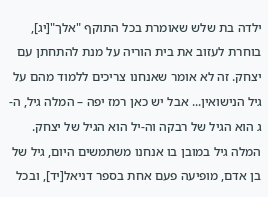ילדה בת שלש שאומרת בכל התוקף "אלך"[יג], בוחרת לעזוב את בית הוריה על מנת להתחתן עם יצחק. זה לא אומר שאנחנו צריכים ללמוד מהם על גיל הנישואין... אבל יש כאן רמז יפה – המלה גיל, ה-ג הוא הגיל של רבקה וה-יל הוא הגיל של יצחק. המלה גיל במובן בו אנחנו משתמשים היום, גיל של בן אדם, מופיעה פעם אחת בספר דניאל[יד], ובכל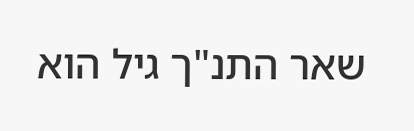שאר התנ"ך גיל הוא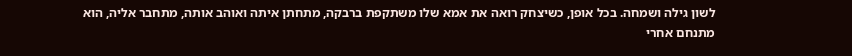לשון גילה ושמחה. בכל אופן, כשיצחק רואה את אמא שלו משתקפת ברבקה, מתחתן איתה ואוהב אותה, מתחבר אליה, הוא מתנחם אחרי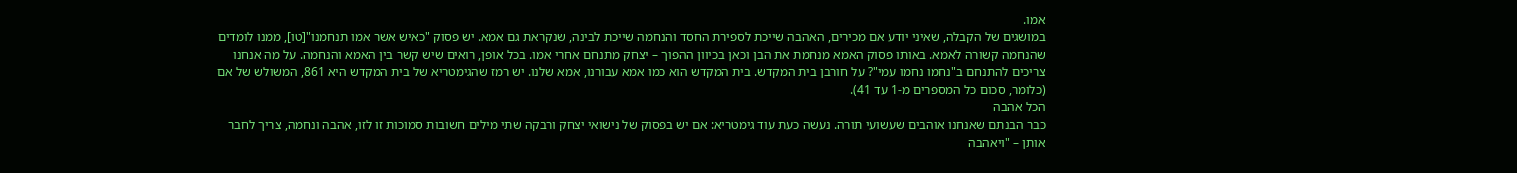אמו.
במושגים של הקבלה, שאיני יודע אם מכירים, האהבה שייכת לספירת החסד והנחמה שייכת לבינה, שנקראת גם אמא. יש פסוק "כאיש אשר אמו תנחמנו"[טו], ממנו לומדים שהנחמה קשורה לאמא. באותו פסוק האמא מנחמת את הבן וכאן בכיוון ההפוך – יצחק מתנחם אחרי אמו. בכל אופן, רואים שיש קשר בין האמא והנחמה. על מה אנחנו צריכים להתנחם ב"נחמו נחמו עמי"? על חורבן בית המקדש. בית המקדש הוא כמו אמא עבורנו, אמא שלנו. יש רמז שהגימטריא של בית המקדש היא 861, המשולש של אם (כלומר, סכום כל המספרים מ-1 עד 41).
הכל אהבה
כבר הבנתם שאנחנו אוהבים שעשועי תורה. נעשה כעת עוד גימטריא: אם יש בפסוק של נישואי יצחק ורבקה שתי מילים חשובות סמוכות זו לזו, אהבה ונחמה, צריך לחבר אותן – "ויאהבה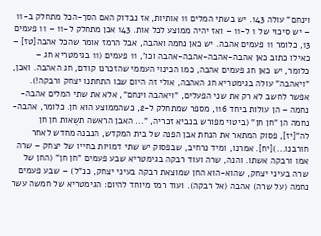וינחם" עולה 143. יש בשתי המלים 11 אותיות, אז נבדוק האם הסך-הכל מתחלק ב-11 – יש סיכוי של 1 ל-11 – ואז יהיה ממוצע לכל אות. 143 אכן מתחלק ל-11 – 11 פעמים 13, כלומר 11 פעמים אהבה. יש כאן נחמה ואהבה, אבל הרמז אומר שהכל אהבה[טז] – כאילו כתוב כאן אהבה-אהבה-אהבה-אהבה וכו', 11 פעמים (11 בגימטריא חג – כלומר, יש כאן חג פעמים אהבה, כמו הכינוי העממי שהזכרנו קודם, חג האהבה. ואכן, "ויאהבה" עולה בגימטריא חג האהבה, אולי זה היום שבו התחתנו יצחק ורבקה!).
אפשר לחשב לא רק את שני הפעלים, "ויאהבה וינחם", אלא את שתי המלים אהבה-נחמה – הן עולות ביחד 116, מספר שמתחלק ל-2, כשהממוצע הוא חן. כלומר, אהבה-נחמה הן "חן חן" (ביטוי מפורש בנביא זכריה, "... האבן הראשה תשֻאות חן חן לה"[יז], פסוק המתאר את הנחת אבן הפנה של בית המקדש, הנבנה מחדש לאחר חורבנו...)[יח]. אמרנו, ומיד נרחיב, שבפסוק יש שתי דמויות בחייו של יצחק – שרה אמו ורבקה אשתו. והנה, שרה ועוד רבקה בגימטריא שבע פעמים "חן חן" (החן של שרה בעיני יצחק, שהוא-הוא החן שמוצאת רבקה בעיני יצחק, כנ"ל) – שבע פעמים נחמה (על שרה) אהבה (אל רבקה). ועוד רמז מיוחד להיום: הגימטריא של חמשה עשר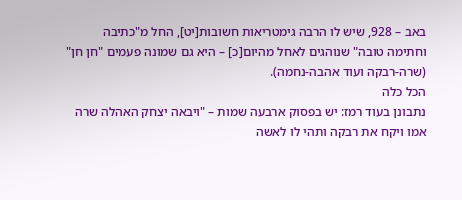באב – 928, שיש לו הרבה גימטריאות חשובות[יט], החל מ"כתיבה וחתימה טובה" שנוהגים לאחל מהיום[כ] – היא גם שמונה פעמים "חן חן" (שרה-רבקה ועוד אהבה-נחמה).
הכל כלה
נתבונן בעוד רמז: יש בפסוק ארבעה שמות – "ויבאה יצחק האהלה שרה אמו ויקח את רבקה ותהי לו לאשה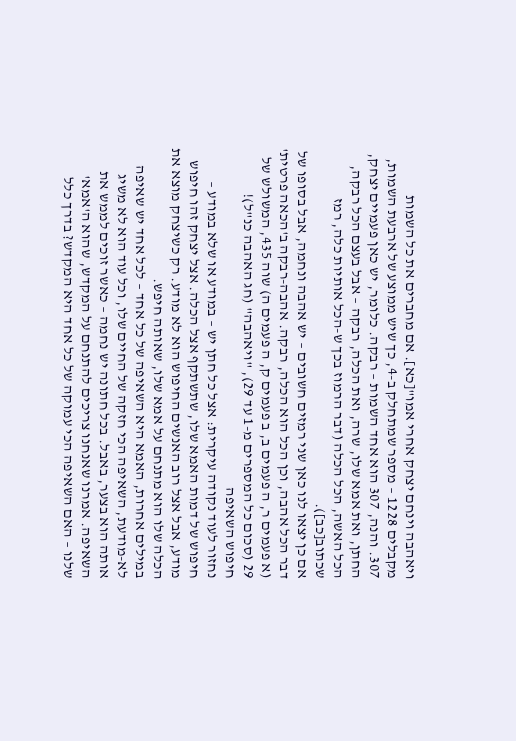ויאהבה וינחם יצחק אחרי אמו"[כא]. אם מחברים את כל השמות מקבלים 1228 – מספר שמתחלק ב-4, כך שיש ממוצע של ארבעת השמות, 307. והנה, 307 הוא אחד השמות – רבקה. כלומר, יש כאן פעמיים יצחק, החתן, ואת אמא שלו, שרה, ואת הכלה, רבקה – אבל בעצם הכל רבקה, הכל האשה, הכל הכלה (דבר הרמוז בכך ש-הכל אותיות כלה, רמז שכתוב[כב]).
אם כן יצאו לנו כאן שני רמזים חשובים – יש אהבה ונחמה, אבל בסופו של דבר הכל אהבה, וכן הכל הוא הכלה, רבקה. אהבה-רבקה ב'הכאה פרטית' (א פעמים ר, ה פעמים ב, ב פעמים ק, ה פעמים ה) שוה 435, המשולש של 29 (סכום כל המספרים מ-1 עד 29), "ויאהבה" (חג האהבה כנ"ל)!
חיפוש השאיפה
נחזור לעוד נקודה עיקרית: אצל כל חתן יש – במודע או שלא במודע – חיפוש של דמות האמא שלו, שתשתקף אצל הכלה. אצל יצחק זהו חיפוש מודע, אבל אצל רוב האנשים החיפוש הוא לא מודע. רק כשיצחק מוצא את הכלה שלו הוא מתנחם על אמא שלו, שאותה חיפש.
במילים אחרות, האמא היא השאיפה של כל אחד – לכל אחד יש שאיפה לא-מודעת, השאיפה הכי חזקה של החיים שלו, וכל עוד הוא לא משיג אותה הוא בצער, באבל. בכל חתונה יש נחמה – כאשר זוכים לממש את השאיפה. אמרנו שאנחנו צריכים להתנחם על המקדש, שהוא ה'אמא' שלנו – האם השאיפה הכי עמוקה של כל אחד היא המקדש? בדרך כלל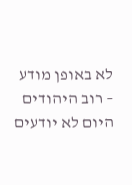לא באופן מודע – רוב היהודים היום לא יודעים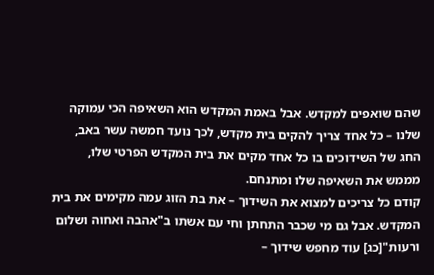שהם שואפים למקדש. אבל באמת המקדש הוא השאיפה הכי עמוקה שלנו – כל אחד צריך להקים בית מקדש, לכך נועד חמשה עשר באב, החג של השידוכים בו כל אחד מקים את בית המקדש הפרטי שלו, מממש את השאיפה שלו ומתנחם.
קודם כל צריכים למצוא את השידוך – את בת הזוג עמה מקימים את בית המקדש. אבל גם מי שכבר התחתן וחי עם אשתו ב"אהבה ואחוה ושלום ורעות"[כג] עוד מחפש שידוך –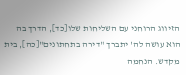הזיווג הרוחני עם השליחות שלו[כד], הדרך בה הוא עושה לה' יתברך "דירה בתחתונים"[כה], בית מקדש. הנחמה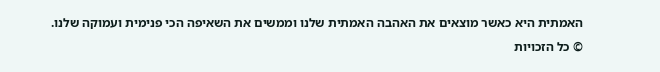האמתית היא כאשר מוצאים את האהבה האמתית שלנו וממשים את השאיפה הכי פנימית ועמוקה שלנו.
© כל הזכויות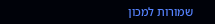שמורות למכון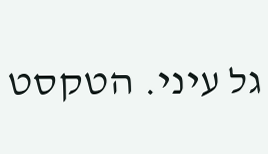גל עיני. הטקסט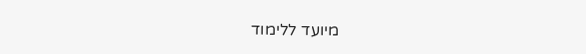מיועד ללימוד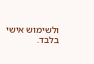ולשימוש אישי בלבד.